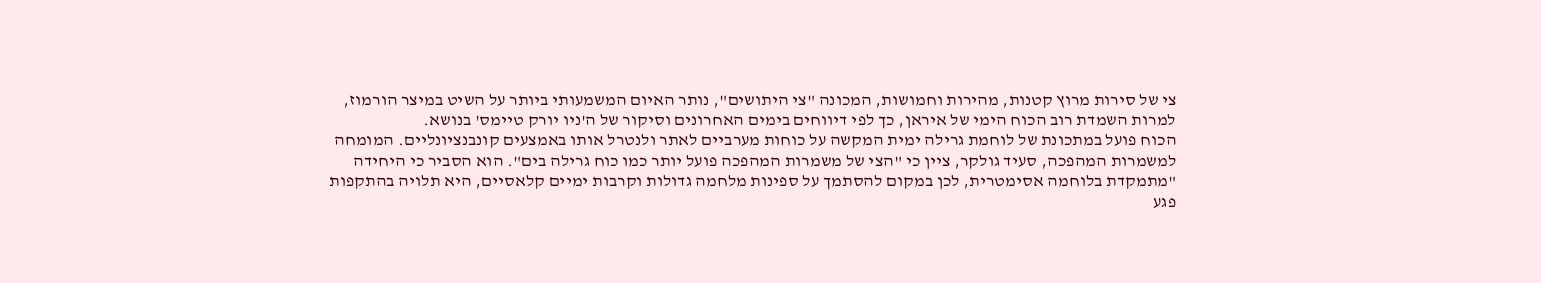צי של סירות מרוץ קטנות, מהירות וחמושות, המכונה "צי היתושים", נותר האיום המשמעותי ביותר על השיט במיצר הורמוז, למרות השמדת רוב הכוח הימי של איראן, כך לפי דיווחים בימים האחרונים וסיקור של ה'ניו יורק טיימס' בנושא.
הכוח פועל במתכונת של לוחמת גרילה ימית המקשה על כוחות מערביים לאתר ולנטרל אותו באמצעים קונבנציונליים. המומחה למשמרות המהפכה, סעיד גולקר, ציין כי "הצי של משמרות המהפכה פועל יותר כמו כוח גרילה בים". הוא הסביר כי היחידה "מתמקדת בלוחמה אסימטרית, לכן במקום להסתמך על ספינות מלחמה גדולות וקרבות ימיים קלאסיים, היא תלויה בהתקפות פגע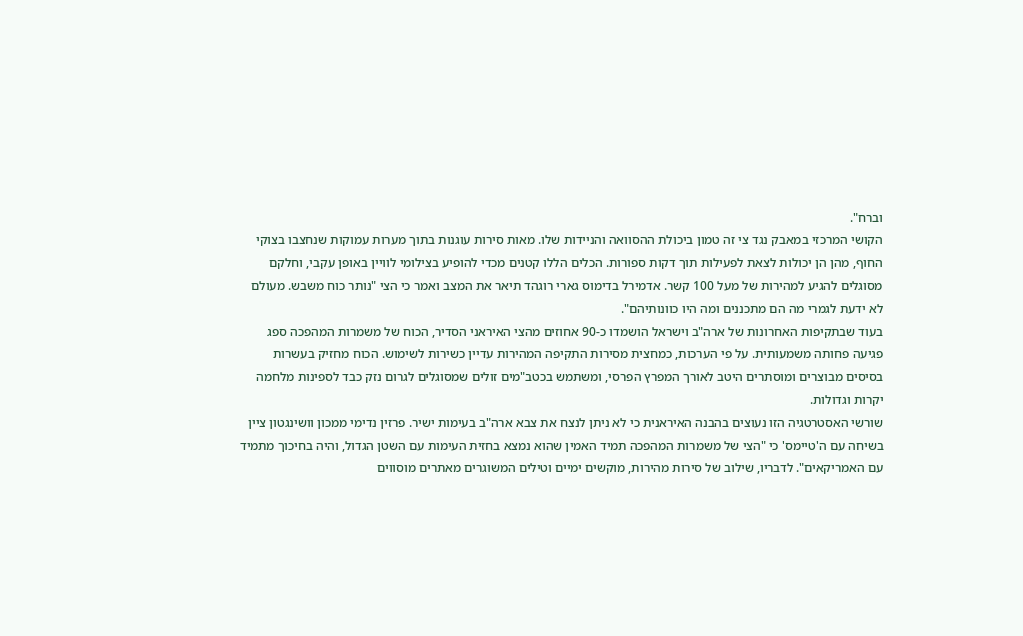וברח".
הקושי המרכזי במאבק נגד צי זה טמון ביכולת ההסוואה והניידות שלו. מאות סירות עוגנות בתוך מערות עמוקות שנחצבו בצוקי החוף, מהן הן יכולות לצאת לפעילות תוך דקות ספורות. הכלים הללו קטנים מכדי להופיע בצילומי לוויין באופן עקבי, וחלקם מסוגלים להגיע למהירות של מעל 100 קשר. אדמירל בדימוס גארי רוגהד תיאר את המצב ואמר כי הצי "נותר כוח משבש. מעולם לא ידעת לגמרי מה הם מתכננים ומה היו כוונותיהם".
בעוד שבתקיפות האחרונות של ארה"ב וישראל הושמדו כ-90 אחוזים מהצי האיראני הסדיר, הכוח של משמרות המהפכה ספג פגיעה פחותה משמעותית. על פי הערכות, כמחצית מסירות התקיפה המהירות עדיין כשירות לשימוש. הכוח מחזיק בעשרות בסיסים מבוצרים ומוסתרים היטב לאורך המפרץ הפרסי, ומשתמש בכטב"מים זולים שמסוגלים לגרום נזק כבד לספינות מלחמה יקרות וגדולות.
שורשי האסטרטגיה הזו נעוצים בהבנה האיראנית כי לא ניתן לנצח את צבא ארה"ב בעימות ישיר. פרזין נדימי ממכון וושינגטון ציין בשיחה עם ה'טיימס' כי "הצי של משמרות המהפכה תמיד האמין שהוא נמצא בחזית העימות עם השטן הגדול, והיה בחיכוך מתמיד עם האמריקאים". לדבריו, שילוב של סירות מהירות, מוקשים ימיים וטילים המשוגרים מאתרים מוסווים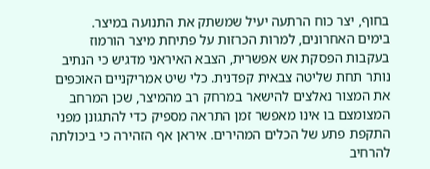בחוף, יצר כוח הרתעה יעיל שמשתק את התנועה במיצר.
בימים האחרונים, למרות הכרזות על פתיחת מיצר הורמוז בעקבות הפסקת אש אפשרית, הצבא האיראני מדגיש כי הנתיב נותר תחת שליטה צבאית קפדנית. כלי שיט אמריקניים האוכפים את המצור נאלצים להישאר במרחק רב מהמיצר, שכן המרחב המצומצם בו אינו מאפשר זמן התראה מספיק כדי להתגונן מפני התקפת פתע של הכלים המהירים. איראן אף הזהירה כי ביכולתה להרחיב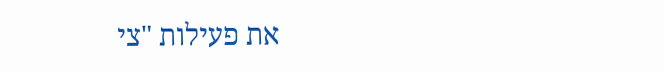את פעילות "צי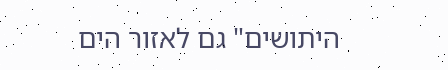היתושים" גם לאזור הים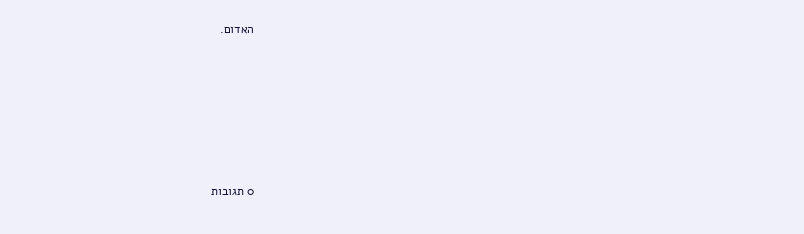האדום.








0 תגובות